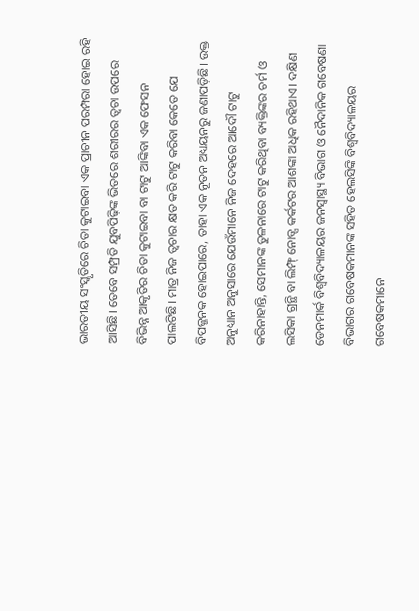ଭାରତୀୟ ସଂସ୍କୃତିରେ ଚିତା କୁଟାଇବା ଏକ ପ୍ରାଚୀନ ପରମ୍ପରା ହୋଇ ରହି ଆସିଛି। ତେବେ ସମ୍ପ୍ରତି ଯୁବପିଢ଼ିଙ୍କ ଭିତରେ ଶରୀରର ତ୍ବଚା ଉପରେ ବିଭିନ୍ନ ଆକୃତିର ଚିତା କୁଟାଇବା ବା ଟାଟୁ ଆଙ୍କିବା ଏକ ଫେସନ ପାଲଟିଛି। ମାତ୍ର ନିଜ ତ୍ବଚାର କ୍ଷତ କରି ଟାଟୁ କରିବା କେତେ ଯେ ବିପଜ୍ଜନକ ହୋଇପାରେ, ତାହା ଏକ ନୂତନ ଅଧ୍ୟୟନରୁ ଜଣାପଡ଼ିଛି। ଉକ୍ତ ଅନୁଧ୍ୟାନ ଅନୁସାରେ ଯେଉଁମାନେ ନିଜ ଦେହରେ ଆଦୌ ଟାଟୁ କରିନାହାନ୍ତି, ସେମାନଙ୍କ ତୁଳନାରେ ଟାଟୁ କରିଥିବା ବ୍ୟକ୍ତିଙ୍କର ଚର୍ମ ଓ ଲସିକା ଗ୍ରନ୍ଥି ବା ଲିମ୍ଫ୍ ନୋଡ୍ସ କର୍କଟର ଆଶଙ୍କା ଅଧିକ ରହିଥାଏ। ଦକ୍ଷିଣ ଡେନମାର୍କ ବିଶ୍ବବିଦ୍ୟାଳୟର ଜନସ୍ବାସ୍ଥ୍ୟ ବିଭାଗ ଓ ନୈଦାନିକ ଗବେଷଣା ବିଭାଗର ଗବେଷକମାନଙ୍କ ସହିତ ହେଲସିଙ୍କି ବିଶ୍ବବିଦ୍ୟାଳୟର ଗବେଷକମାନେ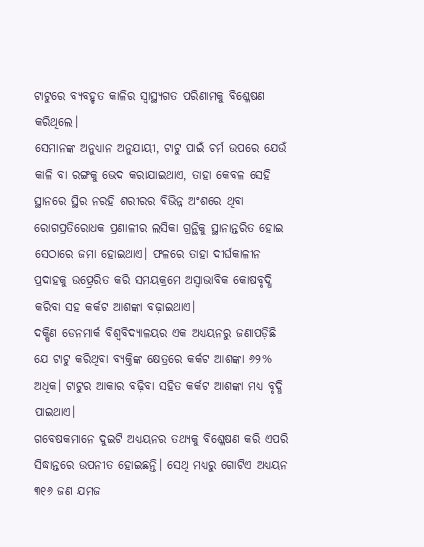ଟାଟୁରେ ବ୍ୟବହୃତ କାଳିର ସ୍ବାସ୍ଥ୍ୟଗତ ପରିଣାମକୁ ବିଶ୍ଳେଷଣ କରିଥିଲେ।
ସେମାନଙ୍କ ଅନୁଧ୍ୟାନ ଅନୁଯାୟୀ, ଟାଟୁ ପାଇଁ ଚର୍ମ ଉପରେ ଯେଉଁ କାଳି ବା ରଙ୍ଗକୁ ଭେଦ କରାଯାଇଥାଏ, ତାହା କେବଳ ସେହି ସ୍ଥାନରେ ସ୍ଥିର ନରହି ଶରୀରର ବିଭିନ୍ନ ଅଂଶରେ ଥିବା ରୋଗପ୍ରତିରୋଧକ ପ୍ରଣାଳୀର ଲସିକା ଗ୍ରନ୍ଥିକୁ ସ୍ଥାନାନ୍ତରିତ ହୋଇ ସେଠାରେ ଜମା ହୋଇଥାଏ। ଫଳରେ ତାହା ଦୀର୍ଘକାଳୀନ ପ୍ରଦାହକୁ ଉତ୍ପ୍ରେରିତ କରି ସମୟକ୍ରମେ ଅସ୍ବାଭାବିକ କୋଷବୃଦ୍ଧି କରିବା ସହ କର୍କଟ ଆଶଙ୍କା ବଢ଼ାଇଥାଏ।
ଦକ୍ଷିଣ ଡେନମାର୍କ ବିଶ୍ବବିଦ୍ୟାଳୟର ଏକ ଅଧ୍ୟୟନରୁ ଜଣାପଡ଼ିଛି ଯେ ଟାଟୁ କରିଥିବା ବ୍ୟକ୍ତିଙ୍କ କ୍ଷେତ୍ରରେ କର୍କଟ ଆଶଙ୍କା ୬୨% ଅଧିକ। ଟାଟୁର ଆକାର ବଢ଼ିବା ସହିତ କର୍କଟ ଆଶଙ୍କା ମଧ୍ୟ ବୃଦ୍ଧି ପାଇଥାଏ।
ଗବେଷକମାନେ ଦୁଇଟି ଅଧ୍ୟୟନର ତଥ୍ୟକୁ ବିଶ୍ଳେଷଣ କରି ଏପରି ସିଦ୍ଧାନ୍ତରେ ଉପନୀତ ହୋଇଛନ୍ତି। ସେଥି ମଧ୍ୟରୁ ଗୋଟିଏ ଅଧ୍ୟୟନ ୩୧୬ ଜଣ ଯମଜ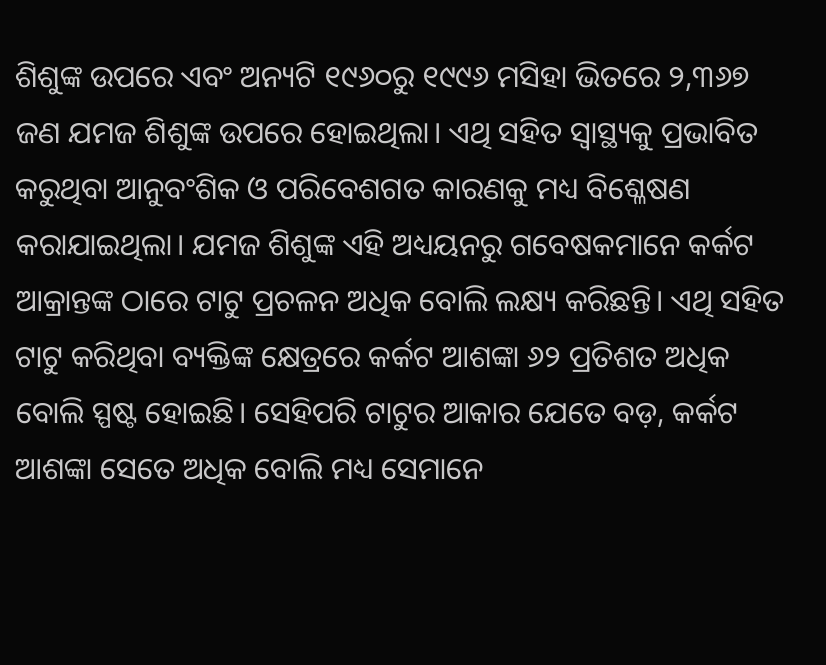ଶିଶୁଙ୍କ ଉପରେ ଏବଂ ଅନ୍ୟଟି ୧୯୬୦ରୁ ୧୯୯୬ ମସିହା ଭିତରେ ୨,୩୬୭ ଜଣ ଯମଜ ଶିଶୁଙ୍କ ଉପରେ ହୋଇଥିଲା। ଏଥି ସହିତ ସ୍ବାସ୍ଥ୍ୟକୁ ପ୍ରଭାବିତ କରୁଥିବା ଆନୁବଂଶିକ ଓ ପରିବେଶଗତ କାରଣକୁ ମଧ୍ୟ ବିଶ୍ଳେଷଣ କରାଯାଇଥିଲା। ଯମଜ ଶିଶୁଙ୍କ ଏହି ଅଧ୍ୟୟନରୁ ଗବେଷକମାନେ କର୍କଟ ଆକ୍ରାନ୍ତଙ୍କ ଠାରେ ଟାଟୁ ପ୍ରଚଳନ ଅଧିକ ବୋଲି ଲକ୍ଷ୍ୟ କରିଛନ୍ତି। ଏଥି ସହିତ ଟାଟୁ କରିଥିବା ବ୍ୟକ୍ତିଙ୍କ କ୍ଷେତ୍ରରେ କର୍କଟ ଆଶଙ୍କା ୬୨ ପ୍ରତିଶତ ଅଧିକ ବୋଲି ସ୍ପଷ୍ଟ ହୋଇଛି। ସେହିପରି ଟାଟୁର ଆକାର ଯେତେ ବଡ଼, କର୍କଟ ଆଶଙ୍କା ସେତେ ଅଧିକ ବୋଲି ମଧ୍ୟ ସେମାନେ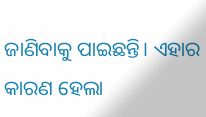ଜାଣିବାକୁ ପାଇଛନ୍ତି। ଏହାର କାରଣ ହେଲା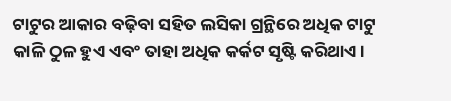ଟାଟୁର ଆକାର ବଢ଼ିବା ସହିତ ଲସିକା ଗ୍ରନ୍ଥିରେ ଅଧିକ ଟାଟୁ କାଳି ଠୁଳ ହୁଏ ଏବଂ ତାହା ଅଧିକ କର୍କଟ ସୃଷ୍ଟି କରିଥାଏ।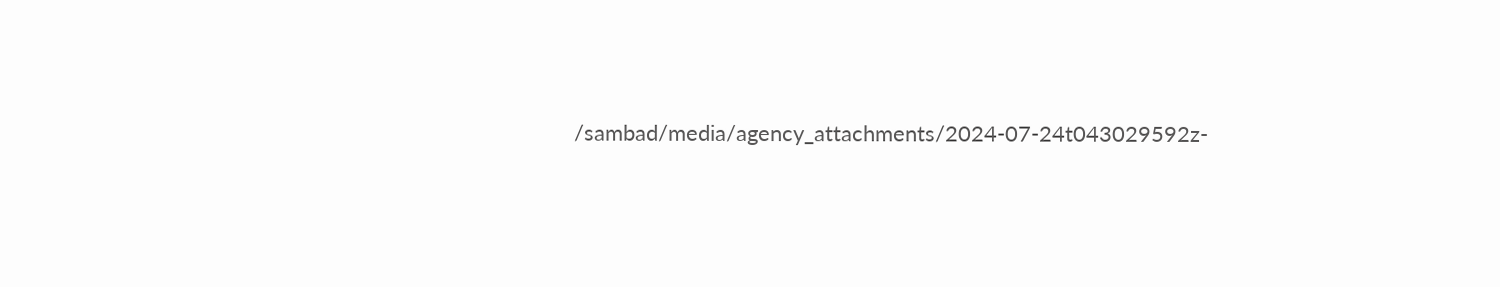/sambad/media/agency_attachments/2024-07-24t043029592z-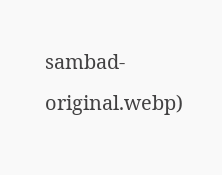sambad-original.webp)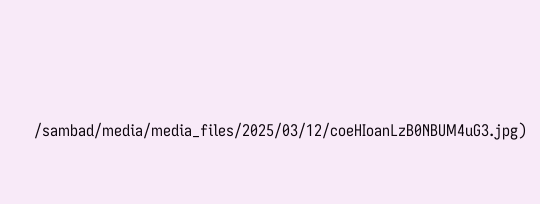/sambad/media/media_files/2025/03/12/coeHIoanLzB0NBUM4uG3.jpg)